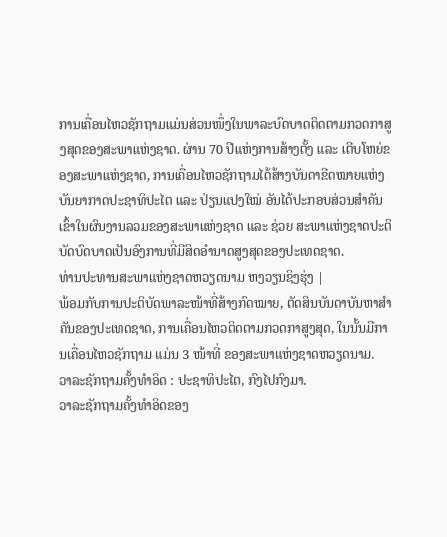ການເຄື່ອນໄຫວຊັກຖາມແມ່ນສ່ວນໜຶ່ງໃນພາລະບົດບາດຕິດຕາມກວດກາສູງສຸດຂອງສະພາແຫ່ງຊາດ. ຜ່ານ 70 ປີແຫ່ງການສ້າງຕັ້ງ ແລະ ເຕີບໂຫຍ່ຂອງສະພາແຫ່ງຊາດ, ການເຄື່ອນໄຫວຊັກຖາມໄດ້ສ້າງບັນດາຂີດໝາຍແຫ່ງບັນຍາກາດປະຊາທິປະໄຕ ແລະ ປ່ຽນແປງໃໝ່ ອັນໄດ້ປະກອບສ່ວນສຳຄັນເຂົ້າໃນຜົນງານລວມຂອງສະພາແຫ່ງຊາດ ແລະ ຊ່ວຍ ສະພາແຫ່ງຊາດປະຕິບັດບົດບາດເປັນອົງການທີ່ມີສິດອຳນາດສູງສຸດຂອງປະເທດຊາດ.
ທ່ານປະທານສະພາແຫ່ງຊາດຫວຽດນາມ ຫງວຽນຊິງຮຸ່ງ |
ພ້ອມກັບການປະຕິບັດພາລະໜ້າທີ່ສ້າງກົດໝາຍ, ຕັດສິນບັນດາບັນຫາສຳຄັນຂອງປະເທດຊາດ, ການເຄື່ອນໄຫວຕິດຕາມກວດກາສູງສຸດ, ໃນນັ້ນມີການເຄື່ອນໄຫວຊັກຖາມ ແມ່ນ 3 ໜ້າທີ່ ຂອງສະພາແຫ່ງຊາດຫວຽດນາມ.
ວາລະຊັກຖາມຄັ້ງທຳອິດ : ປະຊາທິປະໄຕ, ກົງໄປກົງມາ.
ວາລະຊັກຖາມຄັ້ງທຳອິດຂອງ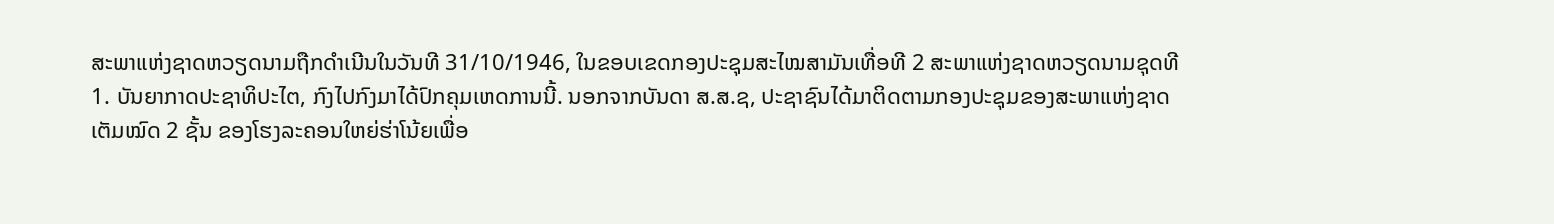ສະພາແຫ່ງຊາດຫວຽດນາມຖືກດຳເນີນໃນວັນທີ 31/10/1946, ໃນຂອບເຂດກອງປະຊຸມສະໄໝສາມັນເທື່ອທີ 2 ສະພາແຫ່ງຊາດຫວຽດນາມຊຸດທີ 1. ບັນຍາກາດປະຊາທິປະໄຕ, ກົງໄປກົງມາໄດ້ປົກຄຸມເຫດການນີ້. ນອກຈາກບັນດາ ສ.ສ.ຊ, ປະຊາຊົນໄດ້ມາຕິດຕາມກອງປະຊຸມຂອງສະພາແຫ່ງຊາດ ເຕັມໝົດ 2 ຊັ້ນ ຂອງໂຮງລະຄອນໃຫຍ່ຮ່າໂນ້ຍເພື່ອ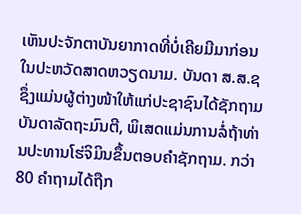ເຫັນປະຈັກຕາບັນຍາກາດທີ່ບໍ່ເຄີຍມີມາກ່ອນໃນປະຫວັດສາດຫວຽດນາມ. ບັນດາ ສ.ສ.ຊ ຊຶ່ງແມ່ນຜູ້ຕ່າງໜ້າໃຫ້ແກ່ປະຊາຊົນໄດ້ຊັກຖາມບັນດາລັດຖະມົນຕີ, ພິເສດແມ່ນການລໍ່ຖ້າທ່ານປະທານໂຮ່ຈິມິນຂຶ້ນຕອບຄຳຊັກຖາມ. ກວ່າ 80 ຄຳຖາມໄດ້ຖືກ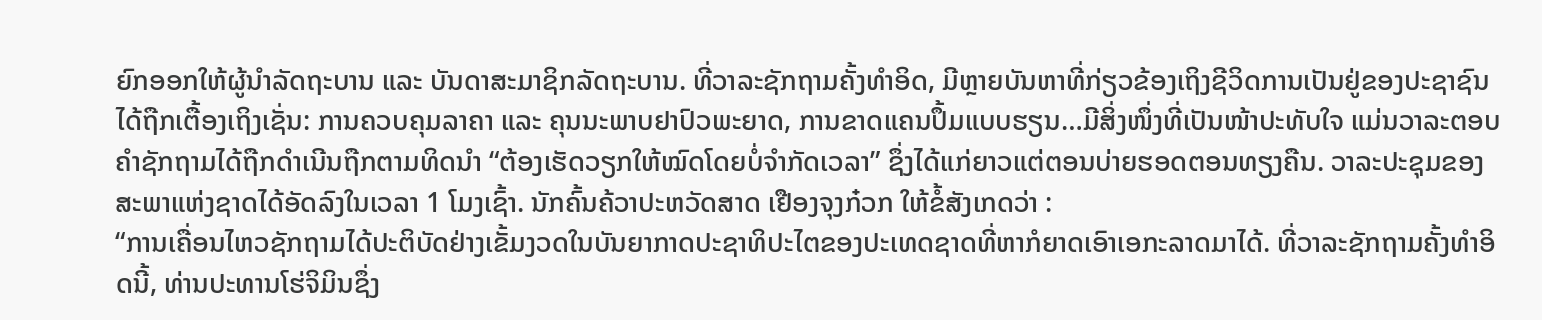ຍົກອອກໃຫ້ຜູ້ນຳລັດຖະບານ ແລະ ບັນດາສະມາຊິກລັດຖະບານ. ທີ່ວາລະຊັກຖາມຄັ້ງທຳອິດ, ມີຫຼາຍບັນຫາທີ່ກ່ຽວຂ້ອງເຖິງຊີວິດການເປັນຢູ່ຂອງປະຊາຊົນໄດ້ຖືກເຕື້ອງເຖິງເຊັ່ນ: ການຄວບຄຸມລາຄາ ແລະ ຄຸນນະພາບຢາປົວພະຍາດ, ການຂາດແຄນປຶ້ມແບບຮຽນ…ມີສິ່ງໜຶ່ງທີ່ເປັນໜ້າປະທັບໃຈ ແມ່ນວາລະຕອບຄຳຊັກຖາມໄດ້ຖືກດຳເນີນຖືກຕາມທິດນຳ “ຕ້ອງເຮັດວຽກໃຫ້ໝົດໂດຍບໍ່ຈຳກັດເວລາ” ຊຶ່ງໄດ້ແກ່ຍາວແຕ່ຕອນບ່າຍຮອດຕອນທຽງຄືນ. ວາລະປະຊຸມຂອງສະພາແຫ່ງຊາດໄດ້ອັດລົງໃນເວລາ 1 ໂມງເຊົ້າ. ນັກຄົ້ນຄ້ວາປະຫວັດສາດ ເຢືອງຈຸງກ໋ວກ ໃຫ້ຂໍ້ສັງເກດວ່າ :
“ການເຄື່ອນໄຫວຊັກຖາມໄດ້ປະຕິບັດຢ່າງເຂັ້ມງວດໃນບັນຍາກາດປະຊາທິປະໄຕຂອງປະເທດຊາດທີ່ຫາກໍຍາດເອົາເອກະລາດມາໄດ້. ທີ່ວາລະຊັກຖາມຄັ້ງທຳອິດນີ້, ທ່ານປະທານໂຮ່ຈິມິນຊຶ່ງ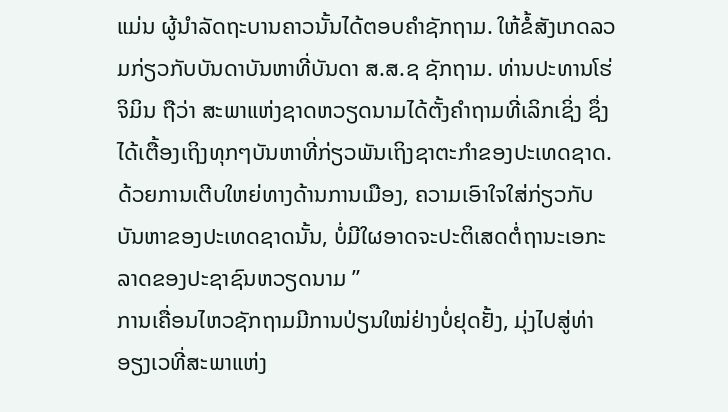ແມ່ນ ຜູ້ນຳລັດຖະບານຄາວນັ້ນໄດ້ຕອບຄຳຊັກຖາມ. ໃຫ້ຂໍ້ສັງເກດລວມກ່ຽວກັບບັນດາບັນຫາທີ່ບັນດາ ສ.ສ.ຊ ຊັກຖາມ. ທ່ານປະທານໂຮ່ຈິມິນ ຖືວ່າ ສະພາແຫ່ງຊາດຫວຽດນາມໄດ້ຕັ້ງຄຳຖາມທີ່ເລິກເຊິ່ງ ຊຶ່ງໄດ້ເຕື້ອງເຖິງທຸກໆບັນຫາທີ່ກ່ຽວພັນເຖິງຊາຕະກຳຂອງປະເທດຊາດ. ດ້ວຍການເຕີບໃຫຍ່ທາງດ້ານການເມືອງ, ຄວາມເອົາໃຈໃສ່ກ່ຽວກັບບັນຫາຂອງປະເທດຊາດນັ້ນ, ບໍ່ມີໃຜອາດຈະປະຕິເສດຕໍ່ຖານະເອກະລາດຂອງປະຊາຊົນຫວຽດນາມ ”
ການເຄື່ອນໄຫວຊັກຖາມມີການປ່ຽນໃໝ່ຢ່າງບໍ່ຢຸດຢັ້ງ, ມຸ່ງໄປສູ່ທ່າອຽງເວທີ່ສະພາແຫ່ງ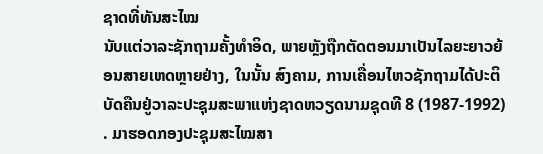ຊາດທີ່ທັນສະໄໝ
ນັບແຕ່ວາລະຊັກຖາມຄັ້ງທຳອິດ, ພາຍຫຼັງຖືກຕັດຕອນມາເປັນໄລຍະຍາວຍ້ອນສາຍເຫດຫຼາຍຢ່າງ, ໃນນັ້ນ ສົງຄາມ, ການເຄື່ອນໄຫວຊັກຖາມໄດ້ປະຕິບັດຄືນຢູ່ວາລະປະຊຸມສະພາແຫ່ງຊາດຫວຽດນາມຊຸດທີ 8 (1987-1992) . ມາຮອດກອງປະຊຸມສະໄໝສາ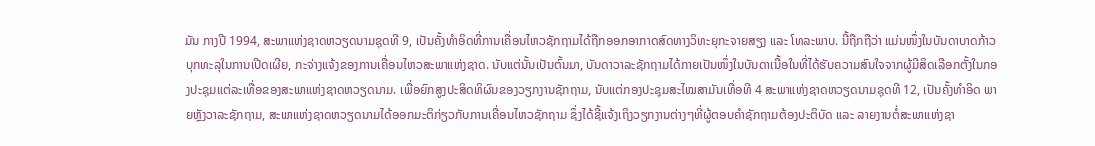ມັນ ກາງປີ 1994, ສະພາແຫ່ງຊາດຫວຽດນາມຊຸດທີ 9, ເປັນຄັ້ງທຳອິດທີ່ການເຄື່ອນໄຫວຊັກຖາມໄດ້ຖືກອອກອາກາດສົດທາງວິທະຍຸກະຈາຍສຽງ ແລະ ໂທລະພາບ. ນີ້ຖືກຖືວ່າ ແມ່ນໜຶ່ງໃນບັນດາບາດກ້າວບຸກທະລຸໃນການເປີດເຜີຍ, ກະຈ່າງແຈ້ງຂອງການເຄື່ອນໄຫວສະພາແຫ່ງຊາດ. ນັບແຕ່ນັ້ນເປັນຕົ້ນມາ, ບັນດາວາລະຊັກຖາມໄດ້ກາຍເປັນໜຶ່ງໃນບັນດາເນື້ອໃນທີ່ໄດ້ຮັບຄວາມສົນໃຈຈາກຜູ້ມີສິດເລືອກຕັ້ງໃນກອງປະຊຸມແຕ່ລະເທື່ອຂອງສະພາແຫ່ງຊາດຫວຽດນາມ. ເພື່ອຍົກສູງປະສິດທິຜົນຂອງວຽກງານຊັກຖາມ, ນັບແຕ່ກອງປະຊຸມສະໄໝສາມັນເທື່ອທີ 4 ສະພາແຫ່ງຊາດຫວຽດນາມຊຸດທີ 12, ເປັນຄັ້ງທຳອິດ ພາຍຫຼັງວາລະຊັກຖາມ, ສະພາແຫ່ງຊາດຫວຽດນາມໄດ້ອອກມະຕິກ່ຽວກັບການເຄື່ອນໄຫວຊັກຖາມ ຊຶ່ງໄດ້ຊີ້ແຈ້ງເຖິງວຽກງານຕ່າງໆທີ່ຜູ້ຕອບຄຳຊັກຖາມຕ້ອງປະຕິບັດ ແລະ ລາຍງານຕໍ່ສະພາແຫ່ງຊາ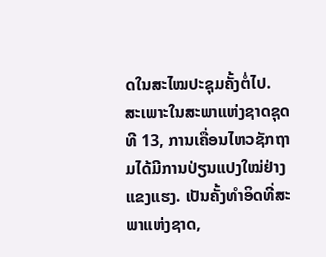ດໃນສະໄໝປະຊຸມຄັ້ງຕໍ່ໄປ.
ສະເພາະໃນສະພາແຫ່ງຊາດຊຸດທີ 13, ການເຄື່ອນໄຫວຊັກຖາມໄດ້ມີການປ່ຽນແປງໃໝ່ຢ່າງແຂງແຮງ. ເປັນຄັ້ງທຳອິດທີ່ສະພາແຫ່ງຊາດ,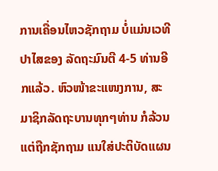ການເຄື່ອນໄຫວຊັກຖາມ ບໍ່ແມ່ນເວທີປາໄສຂອງ ລັດຖະມົນຕີ 4-5 ທ່ານອີກແລ້ວ. ຫົວໜ້າຂະແໜງການ, ສະມາຊິກລັດຖະບານທຸກໆທ່ານ ກໍລ້ວນແຕ່ຖືກຊັກຖາມ ແນໃສ່ປະຕິບັດແຜນ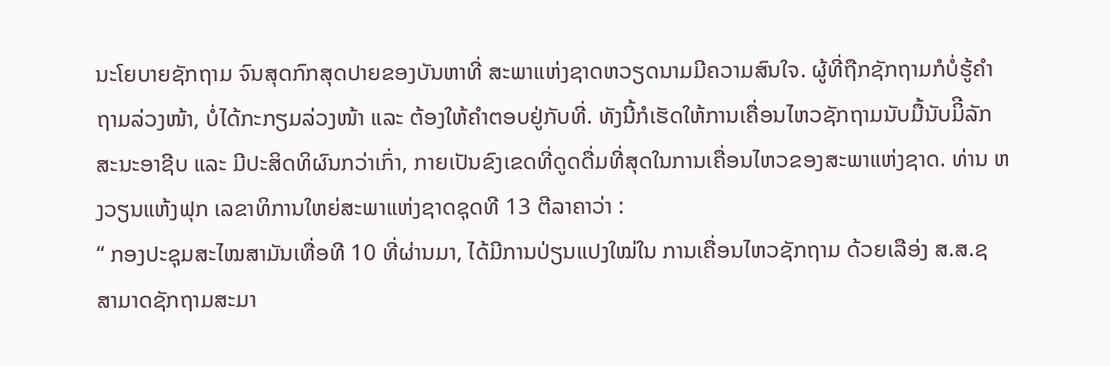ນະໂຍບາຍຊັກຖາມ ຈົນສຸດກົກສຸດປາຍຂອງບັນຫາທີ່ ສະພາແຫ່ງຊາດຫວຽດນາມມີຄວາມສົນໃຈ. ຜູ້ທີ່ຖືກຊັກຖາມກໍບໍ່ຮູ້ຄຳຖາມລ່ວງໜ້າ, ບໍ່ໄດ້ກະກຽມລ່ວງໜ້າ ແລະ ຕ້ອງໃຫ້ຄຳຕອບຢູ່ກັບທີ່. ທັງນີ້ກໍເຮັດໃຫ້ການເຄື່ອນໄຫວຊັກຖາມນັບມື້ນັບມິີລັກສະນະອາຊີບ ແລະ ມີປະສິດທິຜົນກວ່າເກົ່າ, ກາຍເປັນຂົງເຂດທີ່ດູດດື່ມທີ່ສຸດໃນການເຄື່ອນໄຫວຂອງສະພາແຫ່ງຊາດ. ທ່ານ ຫງວຽນແຫ້ງຟຸກ ເລຂາທິການໃຫຍ່ສະພາແຫ່ງຊາດຊຸດທີ 13 ຕີລາຄາວ່າ :
“ ກອງປະຊຸມສະໄໝສາມັນເທື່ອທີ 10 ທີ່ຜ່ານມາ, ໄດ້ມີການປ່ຽນແປງໃໝ່ໃນ ການເຄື່ອນໄຫວຊັກຖາມ ດ້ວຍເລືອ່ງ ສ.ສ.ຊ ສາມາດຊັກຖາມສະມາ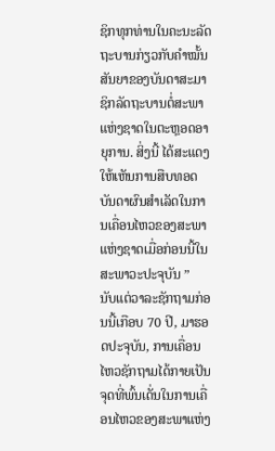ຊິກທຸກທ່ານໃນຄະນະລັດຖະບານກ່ຽວກັບຄຳໝັ້ນສັນຍາຂອງບັນດາສະມາຊິກລັດຖະບານຕໍ່ສະພາແຫ່ງຊາດໃນຕະຫຼອດອາຍຸການ. ສິ່ງນີ້ ໄດ້ສະແດງໃຫ້ເຫັນການສືບທອດ ບັນດາຜົນສຳເລັດໃນການເຄື່ອນໄຫວຂອງສະພາແຫ່ງຊາດເມື່ອກ່ອນນີ້ໃນສະພາວະປະຈຸບັນ ”
ນັບແຕ່ວາລະຊັກຖາມກ່ອນນີ້ເກືອບ 70 ປີ, ມາຮອດປະຈຸບັນ, ການເຄື່ອນໄຫວຊັກຖາມໄດ້ກາຍເປັນຈຸດທີ່ພົ້ນເດັ່ນໃນການເຄື່ອນໄຫວຂອງສະພາແຫ່ງ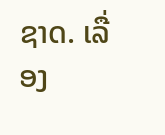ຊາດ. ເລື່ອງ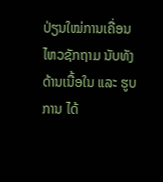ປ່ຽນໃໝ່ການເຄື່ອນໄຫວຊັກຖາມ ນັບທັງດ້ານເນື້ອໃນ ແລະ ຮູບການ ໄດ້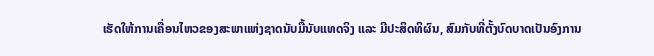ເຮັດໃຫ້ການເຄື່ອນໄຫວຂອງສະພາແຫ່ງຊາດນັບມື້ນັບແທດຈິງ ແລະ ມີປະສິດທິຜົນ, ສົມກັບທີ່ຕັ້ງບົດບາດເປັນອົງການ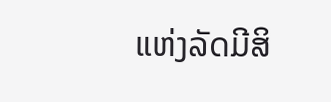ແຫ່ງລັດມີສິ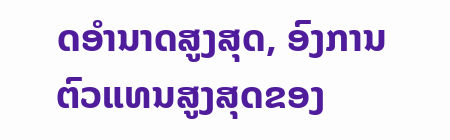ດອຳນາດສູງສຸດ, ອົງການຕົວແທນສູງສຸດຂອງ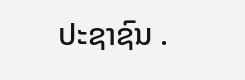ປະຊາຊົນ .